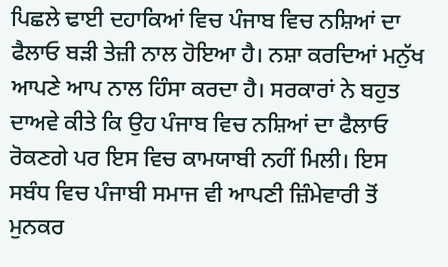ਪਿਛਲੇ ਢਾਈ ਦਹਾਕਿਆਂ ਵਿਚ ਪੰਜਾਬ ਵਿਚ ਨਸ਼ਿਆਂ ਦਾ ਫੈਲਾਓ ਬੜੀ ਤੇਜ਼ੀ ਨਾਲ ਹੋਇਆ ਹੈ। ਨਸ਼ਾ ਕਰਦਿਆਂ ਮਨੁੱਖ ਆਪਣੇ ਆਪ ਨਾਲ ਹਿੰਸਾ ਕਰਦਾ ਹੈ। ਸਰਕਾਰਾਂ ਨੇ ਬਹੁਤ ਦਾਅਵੇ ਕੀਤੇ ਕਿ ਉਹ ਪੰਜਾਬ ਵਿਚ ਨਸ਼ਿਆਂ ਦਾ ਫੈਲਾਓ ਰੋਕਣਗੇ ਪਰ ਇਸ ਵਿਚ ਕਾਮਯਾਬੀ ਨਹੀਂ ਮਿਲੀ। ਇਸ ਸਬੰਧ ਵਿਚ ਪੰਜਾਬੀ ਸਮਾਜ ਵੀ ਆਪਣੀ ਜ਼ਿੰਮੇਵਾਰੀ ਤੋਂ ਮੁਨਕਰ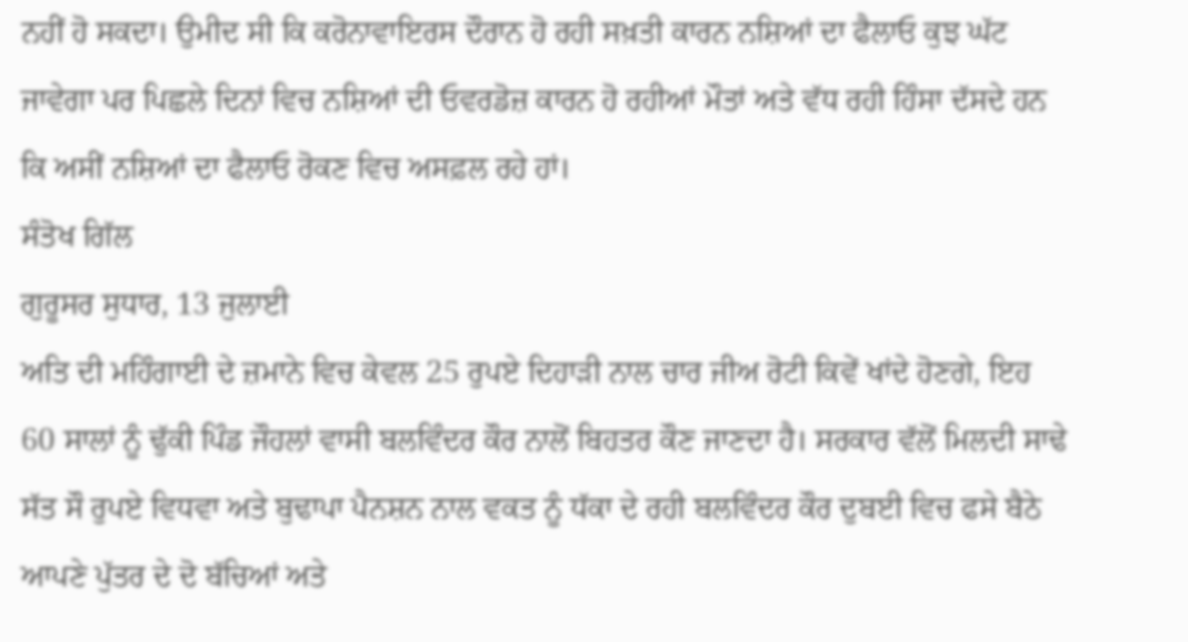ਨਹੀਂ ਹੋ ਸਕਦਾ। ਉਮੀਦ ਸੀ ਕਿ ਕਰੋਨਾਵਾਇਰਸ ਦੌਰਾਨ ਹੋ ਰਹੀ ਸਖ਼ਤੀ ਕਾਰਨ ਨਸ਼ਿਆਂ ਦਾ ਫੈਲਾਓ ਕੁਝ ਘੱਟ ਜਾਵੇਗਾ ਪਰ ਪਿਛਲੇ ਦਿਨਾਂ ਵਿਚ ਨਸ਼ਿਆਂ ਦੀ ਓਵਰਡੋਜ਼ ਕਾਰਨ ਹੋ ਰਹੀਆਂ ਮੌਤਾਂ ਅਤੇ ਵੱਧ ਰਹੀ ਹਿੰਸਾ ਦੱਸਦੇ ਹਨ ਕਿ ਅਸੀਂ ਨਸ਼ਿਆਂ ਦਾ ਫੈਲਾਓ ਰੋਕਣ ਵਿਚ ਅਸਫ਼ਲ ਰਹੇ ਹਾਂ।
ਸੰਤੋਖ ਗਿੱਲ
ਗੁਰੂਸਰ ਸੁਧਾਰ, 13 ਜੁਲਾਈ
ਅਤਿ ਦੀ ਮਹਿੰਗਾਈ ਦੇ ਜ਼ਮਾਨੇ ਵਿਚ ਕੇਵਲ 25 ਰੁਪਏ ਦਿਹਾੜੀ ਨਾਲ ਚਾਰ ਜੀਅ ਰੋਟੀ ਕਿਵੇਂ ਖਾਂਦੇ ਹੋਣਗੇ, ਇਹ 60 ਸਾਲਾਂ ਨੂੰ ਢੁੱਕੀ ਪਿੰਡ ਜੌਹਲਾਂ ਵਾਸੀ ਬਲਵਿੰਦਰ ਕੌਰ ਨਾਲੋਂ ਬਿਹਤਰ ਕੌਣ ਜਾਣਦਾ ਹੈ। ਸਰਕਾਰ ਵੱਲੋਂ ਮਿਲਦੀ ਸਾਢੇ ਸੱਤ ਸੌ ਰੁਪਏ ਵਿਧਵਾ ਅਤੇ ਬੁਢਾਪਾ ਪੈਨਸ਼ਨ ਨਾਲ ਵਕਤ ਨੂੰ ਧੱਕਾ ਦੇ ਰਹੀ ਬਲਵਿੰਦਰ ਕੌਰ ਦੁਬਈ ਵਿਚ ਫਸੇ ਬੈਠੇ ਆਪਣੇ ਪੁੱਤਰ ਦੇ ਦੋ ਬੱਚਿਆਂ ਅਤੇ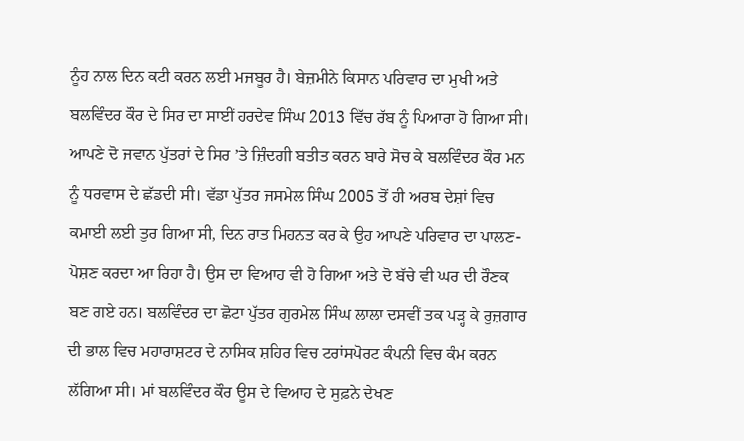ਨੂੰਹ ਨਾਲ ਦਿਨ ਕਟੀ ਕਰਨ ਲਈ ਮਜਬੂਰ ਹੈ। ਬੇਜ਼ਮੀਨੇ ਕਿਸਾਨ ਪਰਿਵਾਰ ਦਾ ਮੁਖੀ ਅਤੇ ਬਲਵਿੰਦਰ ਕੌਰ ਦੇ ਸਿਰ ਦਾ ਸਾਈਂ ਹਰਦੇਵ ਸਿੰਘ 2013 ਵਿੱਚ ਰੱਬ ਨੂੰ ਪਿਆਰਾ ਹੋ ਗਿਆ ਸੀ।
ਆਪਣੇ ਦੋ ਜਵਾਨ ਪੁੱਤਰਾਂ ਦੇ ਸਿਰ ’ਤੇ ਜ਼ਿੰਦਗੀ ਬਤੀਤ ਕਰਨ ਬਾਰੇ ਸੋਚ ਕੇ ਬਲਵਿੰਦਰ ਕੌਰ ਮਨ ਨੂੰ ਧਰਵਾਸ ਦੇ ਛੱਡਦੀ ਸੀ। ਵੱਡਾ ਪੁੱਤਰ ਜਸਮੇਲ ਸਿੰਘ 2005 ਤੋਂ ਹੀ ਅਰਬ ਦੇਸ਼ਾਂ ਵਿਚ ਕਮਾਈ ਲਈ ਤੁਰ ਗਿਆ ਸੀ, ਦਿਨ ਰਾਤ ਮਿਹਨਤ ਕਰ ਕੇ ਉਹ ਆਪਣੇ ਪਰਿਵਾਰ ਦਾ ਪਾਲਣ-ਪੋਸ਼ਣ ਕਰਦਾ ਆ ਰਿਹਾ ਹੈ। ਉਸ ਦਾ ਵਿਆਹ ਵੀ ਹੋ ਗਿਆ ਅਤੇ ਦੋ ਬੱਚੇ ਵੀ ਘਰ ਦੀ ਰੌਣਕ ਬਣ ਗਏ ਹਨ। ਬਲਵਿੰਦਰ ਦਾ ਛੋਟਾ ਪੁੱਤਰ ਗੁਰਮੇਲ ਸਿੰਘ ਲਾਲਾ ਦਸਵੀਂ ਤਕ ਪੜ੍ਹ ਕੇ ਰੁਜ਼ਗਾਰ ਦੀ ਭਾਲ ਵਿਚ ਮਹਾਰਾਸ਼ਟਰ ਦੇ ਨਾਸਿਕ ਸ਼ਹਿਰ ਵਿਚ ਟਰਾਂਸਪੋਰਟ ਕੰਪਨੀ ਵਿਚ ਕੰਮ ਕਰਨ ਲੱਗਿਆ ਸੀ। ਮਾਂ ਬਲਵਿੰਦਰ ਕੌਰ ਊਸ ਦੇ ਵਿਆਹ ਦੇ ਸੁਫ਼ਨੇ ਦੇਖਣ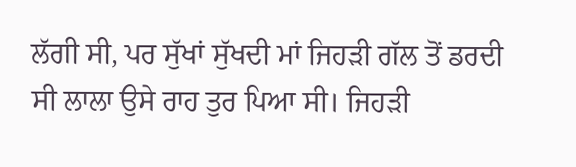ਲੱਗੀ ਸੀ, ਪਰ ਸੁੱਖਾਂ ਸੁੱਖਦੀ ਮਾਂ ਜਿਹੜੀ ਗੱਲ ਤੋਂ ਡਰਦੀ ਸੀ ਲਾਲਾ ਉਸੇ ਰਾਹ ਤੁਰ ਪਿਆ ਸੀ। ਜਿਹੜੀ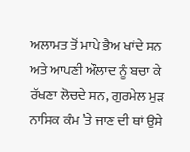ਅਲਾਮਤ ਤੋਂ ਮਾਪੇ ਭੈਅ ਖਾਂਦੇ ਸਨ ਅਤੇ ਆਪਣੀ ਔਲਾਦ ਨੂੰ ਬਚਾ ਕੇ ਰੱਖਣਾ ਲੋਚਦੇ ਸਨ, ਗੁਰਮੇਲ ਮੁੜ ਨਾਸਿਕ ਕੰਮ ’ਤੇ ਜਾਣ ਦੀ ਥਾਂ ਉਸੇ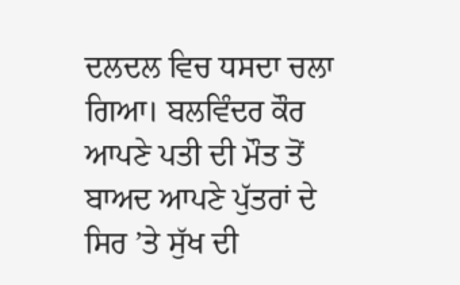ਦਲਦਲ ਵਿਚ ਧਸਦਾ ਚਲਾ ਗਿਆ। ਬਲਵਿੰਦਰ ਕੌਰ ਆਪਣੇ ਪਤੀ ਦੀ ਮੌਤ ਤੋਂ ਬਾਅਦ ਆਪਣੇ ਪੁੱਤਰਾਂ ਦੇ ਸਿਰ ’ਤੇ ਸੁੱਖ ਦੀ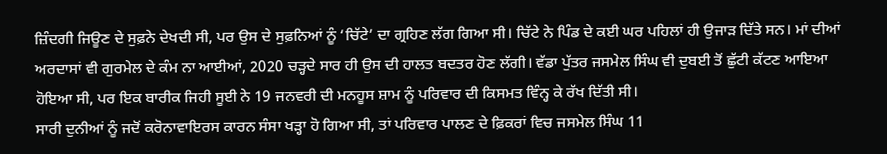ਜ਼ਿੰਦਗੀ ਜਿਊਣ ਦੇ ਸੁਫ਼ਨੇ ਦੇਖਦੀ ਸੀ, ਪਰ ਉਸ ਦੇ ਸੁਫ਼ਨਿਆਂ ਨੂੰ ‘ਚਿੱਟੇ’ ਦਾ ਗ੍ਰਹਿਣ ਲੱਗ ਗਿਆ ਸੀ। ਚਿੱਟੇ ਨੇ ਪਿੰਡ ਦੇ ਕਈ ਘਰ ਪਹਿਲਾਂ ਹੀ ਉਜਾੜ ਦਿੱਤੇ ਸਨ। ਮਾਂ ਦੀਆਂ ਅਰਦਾਸਾਂ ਵੀ ਗੁਰਮੇਲ ਦੇ ਕੰਮ ਨਾ ਆਈਆਂ, 2020 ਚੜ੍ਹਦੇ ਸਾਰ ਹੀ ਉਸ ਦੀ ਹਾਲਤ ਬਦਤਰ ਹੋਣ ਲੱਗੀ। ਵੱਡਾ ਪੁੱਤਰ ਜਸਮੇਲ ਸਿੰਘ ਵੀ ਦੁਬਈ ਤੋਂ ਛੁੱਟੀ ਕੱਟਣ ਆਇਆ ਹੋਇਆ ਸੀ, ਪਰ ਇਕ ਬਾਰੀਕ ਜਿਹੀ ਸੂਈ ਨੇ 19 ਜਨਵਰੀ ਦੀ ਮਨਹੂਸ ਸ਼ਾਮ ਨੂੰ ਪਰਿਵਾਰ ਦੀ ਕਿਸਮਤ ਵਿੰਨ੍ਹ ਕੇ ਰੱਖ ਦਿੱਤੀ ਸੀ।
ਸਾਰੀ ਦੁਨੀਆਂ ਨੂੰ ਜਦੋਂ ਕਰੋਨਾਵਾਇਰਸ ਕਾਰਨ ਸੰਸਾ ਖੜ੍ਹਾ ਹੋ ਗਿਆ ਸੀ, ਤਾਂ ਪਰਿਵਾਰ ਪਾਲਣ ਦੇ ਫ਼ਿਕਰਾਂ ਵਿਚ ਜਸਮੇਲ ਸਿੰਘ 11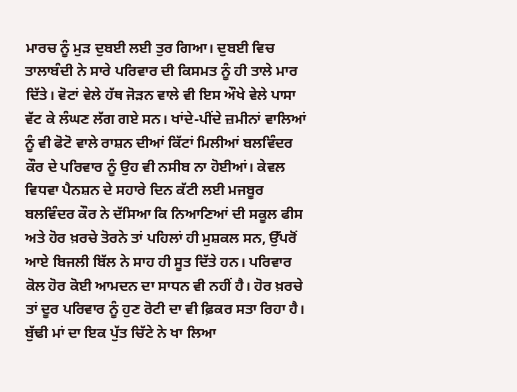ਮਾਰਚ ਨੂੰ ਮੁੜ ਦੁਬਈ ਲਈ ਤੁਰ ਗਿਆ। ਦੁਬਈ ਵਿਚ ਤਾਲਾਬੰਦੀ ਨੇ ਸਾਰੇ ਪਰਿਵਾਰ ਦੀ ਕਿਸਮਤ ਨੂੰ ਹੀ ਤਾਲੇ ਮਾਰ ਦਿੱਤੇ। ਵੋਟਾਂ ਵੇਲੇ ਹੱਥ ਜੋੜਨ ਵਾਲੇ ਵੀ ਇਸ ਔਖੇ ਵੇਲੇ ਪਾਸਾ ਵੱਟ ਕੇ ਲੰਘਣ ਲੱਗ ਗਏ ਸਨ। ਖਾਂਦੇ-ਪੀਂਦੇ ਜ਼ਮੀਨਾਂ ਵਾਲਿਆਂ ਨੂੰ ਵੀ ਫੋਟੋ ਵਾਲੇ ਰਾਸ਼ਨ ਦੀਆਂ ਕਿੱਟਾਂ ਮਿਲੀਆਂ ਬਲਵਿੰਦਰ ਕੌਰ ਦੇ ਪਰਿਵਾਰ ਨੂੰ ਉਹ ਵੀ ਨਸੀਬ ਨਾ ਹੋਈਆਂ। ਕੇਵਲ ਵਿਧਵਾ ਪੈਨਸ਼ਨ ਦੇ ਸਹਾਰੇ ਦਿਨ ਕੱਟੀ ਲਈ ਮਜਬੂਰ ਬਲਵਿੰਦਰ ਕੌਰ ਨੇ ਦੱਸਿਆ ਕਿ ਨਿਆਣਿਆਂ ਦੀ ਸਕੂਲ ਫੀਸ ਅਤੇ ਹੋਰ ਖ਼ਰਚੇ ਤੋਰਨੇ ਤਾਂ ਪਹਿਲਾਂ ਹੀ ਮੁਸ਼ਕਲ ਸਨ, ਉੱਪਰੋਂ ਆਏ ਬਿਜਲੀ ਬਿੱਲ ਨੇ ਸਾਹ ਹੀ ਸੂਤ ਦਿੱਤੇ ਹਨ। ਪਰਿਵਾਰ ਕੋਲ ਹੋਰ ਕੋਈ ਆਮਦਨ ਦਾ ਸਾਧਨ ਵੀ ਨਹੀਂ ਹੈ। ਹੋਰ ਖ਼ਰਚੇ ਤਾਂ ਦੂਰ ਪਰਿਵਾਰ ਨੂੰ ਹੁਣ ਰੋਟੀ ਦਾ ਵੀ ਫ਼ਿਕਰ ਸਤਾ ਰਿਹਾ ਹੈ। ਬੁੱਢੀ ਮਾਂ ਦਾ ਇਕ ਪੁੱਤ ਚਿੱਟੇ ਨੇ ਖਾ ਲਿਆ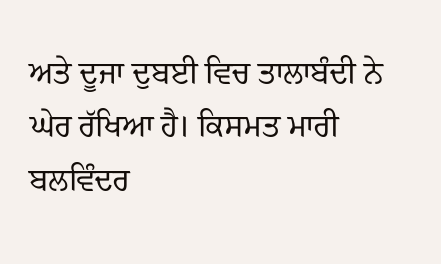ਅਤੇ ਦੂਜਾ ਦੁਬਈ ਵਿਚ ਤਾਲਾਬੰਦੀ ਨੇ ਘੇਰ ਰੱਖਿਆ ਹੈ। ਕਿਸਮਤ ਮਾਰੀ ਬਲਵਿੰਦਰ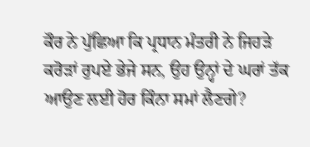ਕੌਰ ਨੇ ਪੁੱਛਿਆ ਕਿ ਪ੍ਰਧਾਨ ਮੰਤਰੀ ਨੇ ਜਿਹੜੇ ਕਰੋੜਾਂ ਰੁਪਏ ਭੇਜੇ ਸਨ, ਉਹ ਉਨ੍ਹਾਂ ਦੇ ਘਰਾਂ ਤੱਕ ਆਉਣ ਲਈ ਹੋਰ ਕਿੰਨਾ ਸਮਾਂ ਲੈਣਗੇ?